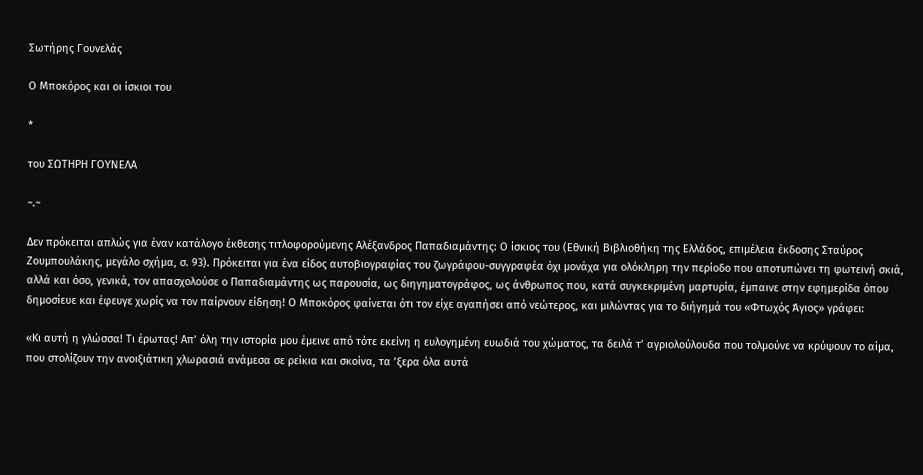Σωτήρης Γουνελάς

Ο Μποκόρος και οι ίσκιοι του

*

του ΣΩΤΗΡΗ ΓΟΥΝΕΛΑ

~.~

Δεν πρόκειται απλώς για έναν κατάλογο έκθεσης τιτλοφορούμενης Αλέξανδρος Παπαδιαμάντης: Ο ίσκιος του (Εθνική Βιβλιοθήκη της Ελλάδος, επιμέλεια έκδοσης Σταύρος Ζουμπουλάκης, μεγάλο σχήμα, σ. 93). Πρόκειται για ένα είδος αυτοβιογραφίας του ζωγράφου-συγγραφέα όχι μονάχα για ολόκληρη την περίοδο που αποτυπώνει τη φωτεινή σκιά, αλλά και όσο, γενικά, τον απασχολούσε ο Παπαδιαμάντης ως παρουσία, ως διηγηματογράφος, ως άνθρωπος που, κατά συγκεκριμένη μαρτυρία, έμπαινε στην εφημερίδα όπου δημοσίευε και έφευγε χωρίς να τον παίρνουν είδηση! Ο Μποκόρος φαίνεται ότι τον είχε αγαπήσει από νεώτερος, και μιλώντας για το διήγημά του «Φτωχός Άγιος» γράφει:

«Κι αυτή η γλώσσα! Τι έρωτας! Απ’ όλη την ιστορία μου έμεινε από τότε εκείνη η ευλογημένη ευωδιά του χώματος, τα δειλά τ’ αγριολούλουδα που τολμούνε να κρύψουν το αίμα, που στολίζουν την ανοιξιάτικη χλωρασιά ανάμεσα σε ρείκια και σκοίνα, τα ’ξερα όλα αυτά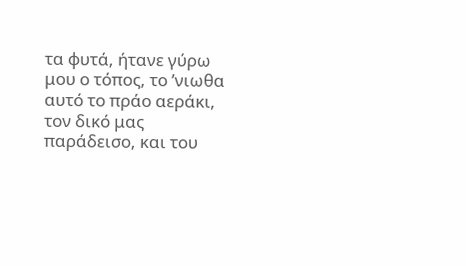τα φυτά, ήτανε γύρω μου ο τόπος, το ’νιωθα αυτό το πράο αεράκι, τον δικό μας παράδεισο, και του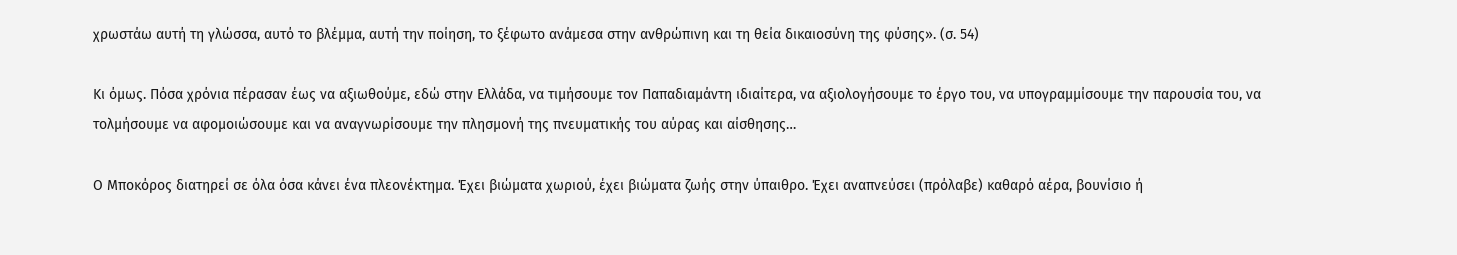χρωστάω αυτή τη γλώσσα, αυτό το βλέμμα, αυτή την ποίηση, το ξέφωτο ανάμεσα στην ανθρώπινη και τη θεία δικαιοσύνη της φύσης». (σ. 54)

Κι όμως. Πόσα χρόνια πέρασαν έως να αξιωθούμε, εδώ στην Ελλάδα, να τιμήσουμε τον Παπαδιαμάντη ιδιαίτερα, να αξιολογήσουμε το έργο του, να υπογραμμίσουμε την παρουσία του, να τολμήσουμε να αφομοιώσουμε και να αναγνωρίσουμε την πλησμονή της πνευματικής του αύρας και αίσθησης…

Ο Μποκόρος διατηρεί σε όλα όσα κάνει ένα πλεονέκτημα. Έχει βιώματα χωριού, έχει βιώματα ζωής στην ύπαιθρο. Έχει αναπνεύσει (πρόλαβε) καθαρό αέρα, βουνίσιο ή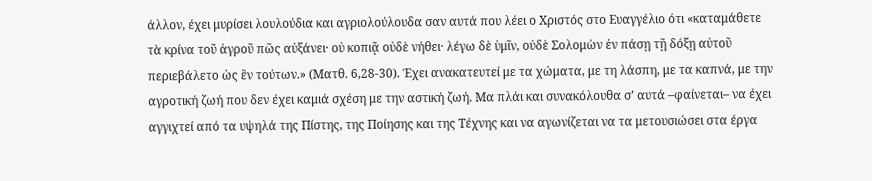άλλον, έχει μυρίσει λουλούδια και αγριολούλουδα σαν αυτά που λέει ο Χριστός στο Ευαγγέλιο ότι «καταμάθετε τὰ κρίνα τοῦ ἀγροῦ πῶς αὐξάνει· οὐ κοπιᾷ οὐδὲ νήθει· λέγω δὲ ὑμῖν, οὐδὲ Σολομὼν ἐν πάσῃ τῇ δόξῃ αὐτοῦ περιεβάλετο ὡς ἓν τούτων.» (Ματθ. 6,28-30). Έχει ανακατευτεί με τα χώματα, με τη λάσπη, με τα καπνά, με την αγροτική ζωή που δεν έχει καμιά σχέση με την αστική ζωή. Μα πλάι και συνακόλουθα σ’ αυτά –φαίνεται– να έχει αγγιχτεί από τα υψηλά της Πίστης, της Ποίησης και της Τέχνης και να αγωνίζεται να τα μετουσιώσει στα έργα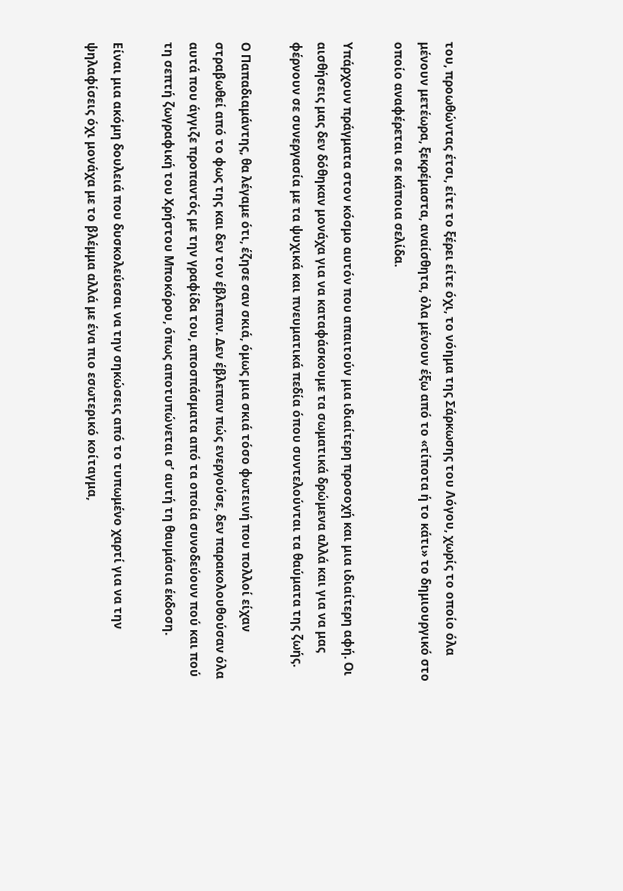του, προωθώντας έτσι, είτε το ξέρει είτε όχι, το νόημα της Σάρκωσης του Λόγου, χωρίς το οποίο όλα μένουν μετέωρα, ξεκρέμαστα, αναίσθητα, όλα μένουν έξω από το «τίποτα ή το κάτι» το δημιουργικό στο οποίο αναφέρεται σε κάποια σελίδα.

Υπάρχουν πράγματα στον κόσμο αυτόν που απαιτούν μια ιδιαίτερη προσοχή και μια ιδιαίτερη αφή. Οι αισθήσεις μας δεν δόθηκαν μονάχα για να καταφάσκουμε τα σωματικά δρώμενα αλλά και για να μας φέρνουν σε συνεργασία με τα ψυχικά και πνευματικά πεδία όπου συντελούνται τα θαύματα της ζωής.

Ο Παπαδιαμάντης, θα λέγαμε ότι, έζησε σαν σκιά, όμως μια σκιά τόσο φωτεινή που πολλοί είχαν στραβωθεί από το φως της και δεν τον έβλεπαν. Δεν έβλεπαν πώς ενεργούσε, δεν παρακολουθούσαν όλα αυτά που άγγιζε προπαντός με την γραφίδα του, αποσπάσματα από τα οποία συνοδεύουν πού και πού τη σεπτή ζωγραφική του Χρήστου Μποκόρου, όπως αποτυπώνεται σ’ αυτή τη θαυμάσια έκδοση.

Είναι μια ακόμη δουλειά που δυσκολεύεσαι να την σηκώσεις από το τυπωμένο χαρτί για να την ψηλαφίσεις όχι μονάχα με το βλέμμα αλλά με ένα πιο εσωτερικό κοίταγμα,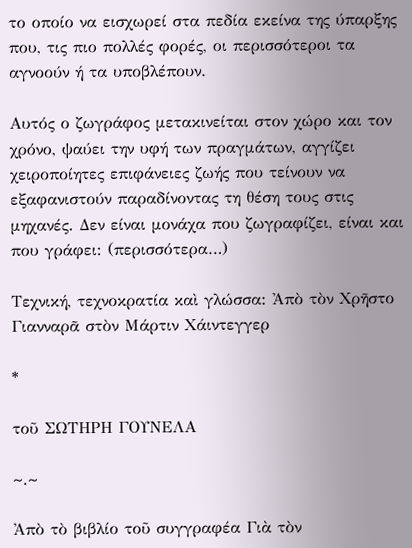το οποίο να εισχωρεί στα πεδία εκείνα της ύπαρξης που, τις πιο πολλές φορές, οι περισσότεροι τα αγνοούν ή τα υποβλέπουν.

Αυτός ο ζωγράφος μετακινείται στον χώρο και τον χρόνο, ψαύει την υφή των πραγμάτων, αγγίζει χειροποίητες επιφάνειες ζωής που τείνουν να εξαφανιστούν παραδίνοντας τη θέση τους στις μηχανές. Δεν είναι μονάχα που ζωγραφίζει, είναι και που γράφει: (περισσότερα…)

Τεχνική, τεχνοκρατία καὶ γλώσσα: Ἀπὸ τὸν Χρῆστο Γιανναρᾶ στὸν Μάρτιν Χάιντεγγερ

*

τοῦ ΣΩΤΗΡΗ ΓΟΥΝΕΛΑ

~.~

Ἀπὸ τὸ βιβλίο τοῦ συγγραφέα Γιὰ τὸν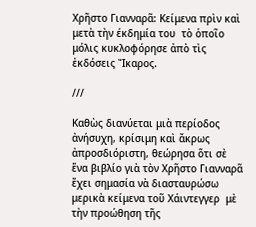Χρῆστο Γιανναρᾶ: Κείμενα πρὶν καὶ μετὰ τὴν έκδημία του  τὸ ὁποῖο μόλις κυκλοφόρησε ἀπὸ τὶς ἐκδόσεις Ἴκαρος.

///

Καθὼς διανύεται μιὰ περίοδος ἀνήσυχη, κρίσιμη καὶ ἄκρως ἀπροσδιόριστη, θεώρησα ὅτι σὲ ἕνα βιβλίο γιὰ τὸν Χρῆστο Γιανναρᾶ ἔχει σημασία νὰ διασταυρώσω μερικὰ κείμενα τοῦ Χάιντεγγερ  μὲ τὴν προώθηση τῆς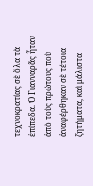τεχνοκρατίας σὲ ὅλα τὰ ἐπίπεδα. Ὁ Γιανναρᾶς ἦταν ἀπὸ τοὺς πρώτους ποὺ ἀναφέρθηκαν σὲ τέτοια ζητήματα, καὶ μάλιστα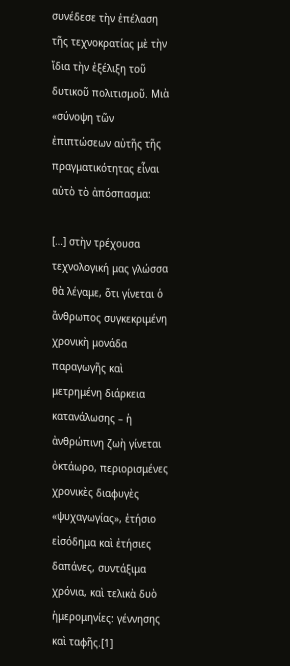συνέδεσε τὴν ἐπέλαση τῆς τεχνοκρατίας μὲ τὴν ἴδια τὴν ἐξέλιξη τοῦ δυτικοῦ πολιτισμοῦ. Μιὰ «σύνοψη τῶν ἐπιπτώσεων αὐτῆς τῆς πραγματικότητας εἶναι αὐτὸ τὸ ἀπόσπασμα:

[…] στὴν τρέχουσα τεχνολογική μας γλώσσα θὰ λέγαμε, ὅτι γίνεται ὁ ἄνθρωπος συγκεκριμένη χρονικὴ μονάδα παραγωγῆς καὶ μετρημένη διάρκεια κατανάλωσης – ἡ ἀνθρώπινη ζωὴ γίνεται ὀκτάωρο, περιορισμένες χρονικὲς διαφυγὲς «ψυχαγωγίας», ἐτήσιο εἰσόδημα καὶ ἐτήσιες δαπάνες, συντάξιμα χρόνια, καὶ τελικὰ δυὸ ἡμερομηνίες: γέννησης καὶ ταφῆς.[1]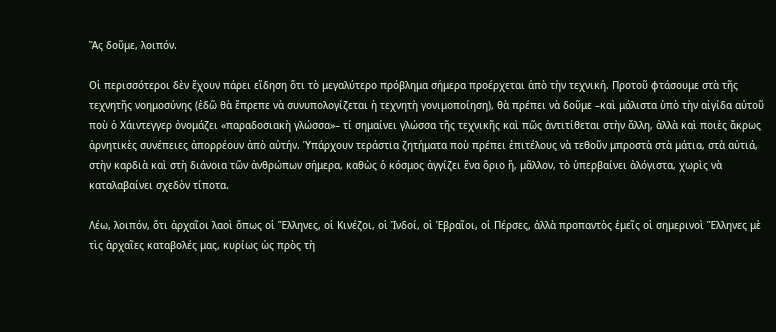Ἂς δοῦμε, λοιπόν.

Οἱ περισσότεροι δὲν ἔχουν πάρει εἴδηση ὅτι τὸ μεγαλύτερο πρόβλημα σήμερα προέρχεται ἀπὸ τὴν τεχνική. Προτοῦ φτάσουμε στὰ τῆς τεχνητῆς νοημοσύνης (ἐδῶ θὰ ἔπρεπε νὰ συνυπολογίζεται ἡ τεχνητὴ γονιμοποίηση), θὰ πρέπει νὰ δοῦμε –καὶ μάλιστα ὑπὸ τὴν αἰγίδα αὐτοῦ ποὺ ὁ Χάιντεγγερ ὀνομάζει «παραδοσιακὴ γλώσσα»– τί σημαίνει γλώσσα τῆς τεχνικῆς καὶ πῶς ἀντιτίθεται στὴν ἄλλη, ἀλλὰ καὶ ποιὲς ἄκρως ἀρνητικὲς συνέπειες ἀπορρέουν ἀπὸ αὐτήν. Ὑπάρχουν τεράστια ζητήματα ποὺ πρέπει ἐπιτέλους νὰ τεθοῦν μπροστὰ στὰ μάτια, στὰ αὐτιά, στὴν καρδιὰ καὶ στὴ διάνοια τῶν ἀνθρώπων σήμερα, καθὼς ὁ κόσμος ἀγγίζει ἕνα ὅριο ἤ, μᾶλλον, τὸ ὑπερβαίνει ἀλόγιστα, χωρὶς νὰ καταλαβαίνει σχεδὸν τίποτα.

Λέω, λοιπόν, ὅτι ἀρχαῖοι λαοὶ ὅπως οἱ Ἕλληνες, οἱ Κινέζοι, οἱ Ἰνδοί, οἱ Ἑβραῖοι, οἱ Πέρσες, ἀλλὰ προπαντὸς ἐμεῖς οἱ σημερινοὶ Ἕλληνες μὲ τὶς ἀρχαῖες καταβολές μας, κυρίως ὡς πρὸς τὴ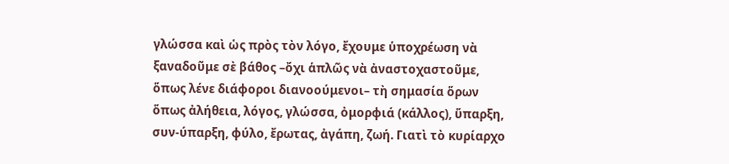γλώσσα καὶ ὡς πρὸς τὸν λόγο, ἔχουμε ὑποχρέωση νὰ ξαναδοῦμε σὲ βάθος –ὄχι ἁπλῶς νὰ ἀναστοχαστοῦμε, ὅπως λένε διάφοροι διανοούμενοι– τὴ σημασία ὅρων ὅπως ἀλήθεια, λόγος, γλώσσα, ὀμορφιά (κάλλος), ὕπαρξη, συν-ύπαρξη, φύλο, ἔρωτας, ἀγάπη, ζωή. Γιατὶ τὸ κυρίαρχο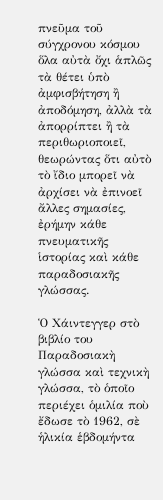πνεῦμα τοῦ σύγχρονου κόσμου ὅλα αὐτὰ ὄχι ἁπλῶς τὰ θέτει ὑπὸ ἀμφισβήτηση ἢ ἀποδόμηση, ἀλλὰ τὰ ἀπορρίπτει ἢ τὰ περιθωριοποιεῖ, θεωρώντας ὅτι αὐτὸ τὸ ἴδιο μπορεῖ νὰ ἀρχίσει νὰ ἐπινοεῖ ἄλλες σημασίες, ἐρήμην κάθε πνευματικῆς ἱστορίας καὶ κάθε παραδοσιακῆς γλώσσας.

Ὁ Χάιντεγγερ στὸ βιβλίο του Παραδοσιακὴ γλώσσα καὶ τεχνικὴ γλώσσα, τὸ ὁποῖο περιέχει ὁμιλία ποὺ ἔδωσε τὸ 1962, σὲ ἡλικία ἑβδομήντα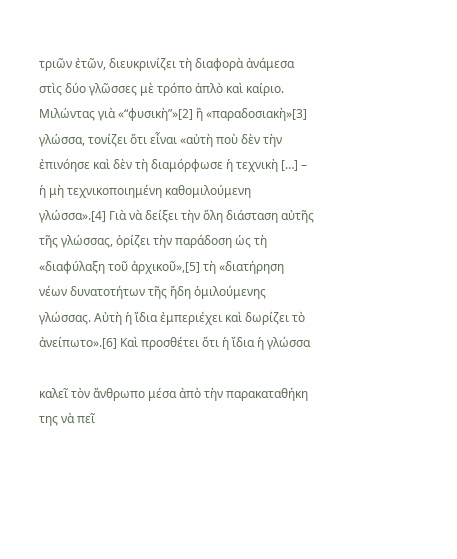τριῶν ἐτῶν, διευκρινίζει τὴ διαφορὰ ἀνάμεσα στὶς δύο γλῶσσες μὲ τρόπο ἁπλὸ καὶ καίριο. Μιλώντας γιὰ «“φυσικὴ”»[2] ἢ «παραδοσιακὴ»[3] γλώσσα, τονίζει ὅτι εἶναι «αὐτὴ ποὺ δὲν τὴν ἐπινόησε καὶ δὲν τὴ διαμόρφωσε ἡ τεχνικὴ […] – ἡ μὴ τεχνικοποιημένη καθομιλούμενη γλώσσα».[4] Γιὰ νὰ δείξει τὴν ὅλη διάσταση αὐτῆς τῆς γλώσσας, ὁρίζει τὴν παράδοση ὡς τὴ «διαφύλαξη τοῦ ἀρχικοῦ»,[5] τὴ «διατήρηση νέων δυνατοτήτων τῆς ἤδη ὁμιλούμενης γλώσσας. Αὐτὴ ἡ ἴδια ἐμπεριέχει καὶ δωρίζει τὸ ἀνείπωτο».[6] Καὶ προσθέτει ὅτι ἡ ἴδια ἡ γλώσσα

καλεῖ τὸν ἄνθρωπο μέσα ἀπὸ τὴν παρακαταθήκη της νὰ πεῖ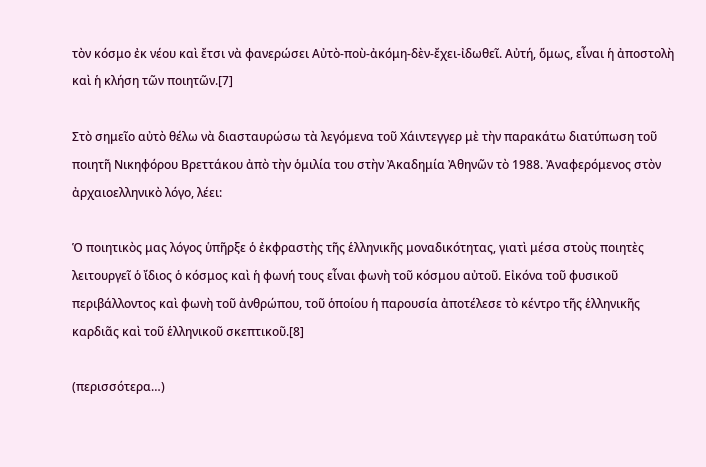τὸν κόσμο ἐκ νέου καὶ ἔτσι νὰ φανερώσει Αὐτὸ-ποὺ-ἀκόμη-δὲν-ἔχει-ἰδωθεῖ. Αὐτή, ὅμως, εἶναι ἡ ἀποστολὴ καὶ ἡ κλήση τῶν ποιητῶν.[7]

Στὸ σημεῖο αὐτὸ θέλω νὰ διασταυρώσω τὰ λεγόμενα τοῦ Χάιντεγγερ μὲ τὴν παρακάτω διατύπωση τοῦ ποιητῆ Νικηφόρου Βρεττάκου ἀπὸ τὴν ὁμιλία του στὴν Ἀκαδημία Ἀθηνῶν τὸ 1988. Ἀναφερόμενος στὸν ἀρχαιοελληνικὸ λόγο, λέει:

Ὁ ποιητικὸς μας λόγος ὑπῆρξε ὁ ἐκφραστὴς τῆς ἑλληνικῆς μοναδικότητας, γιατὶ μέσα στοὺς ποιητὲς λειτουργεῖ ὁ ἴδιος ὁ κόσμος καὶ ἡ φωνή τους εἶναι φωνὴ τοῦ κόσμου αὐτοῦ. Εἰκόνα τοῦ φυσικοῦ περιβάλλοντος καὶ φωνὴ τοῦ ἀνθρώπου, τοῦ ὁποίου ἡ παρουσία ἀποτέλεσε τὸ κέντρο τῆς ἑλληνικῆς καρδιᾶς καὶ τοῦ ἑλληνικοῦ σκεπτικοῦ.[8]

(περισσότερα…)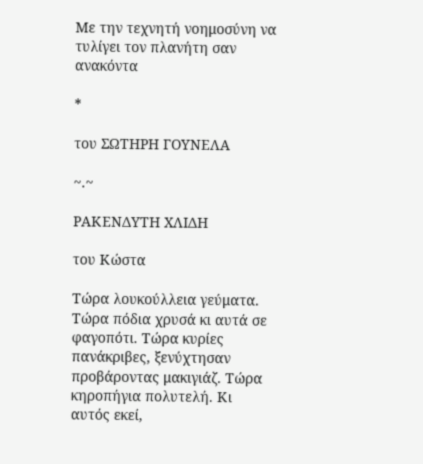Με την τεχνητή νοημοσύνη να τυλίγει τον πλανήτη σαν ανακόντα

*

του ΣΩΤΗΡΗ ΓΟΥΝΕΛΑ

~.~

ΡΑΚΕΝΔΥΤΗ ΧΛΙΔΗ

του Κώστα

Τώρα λουκούλλεια γεύματα. Τώρα πόδια χρυσά κι αυτά σε φαγοπότι. Τώρα κυρίες πανάκριβες, ξενύχτησαν προβάροντας μακιγιάζ. Τώρα κηροπήγια πολυτελή. Κι αυτός εκεί,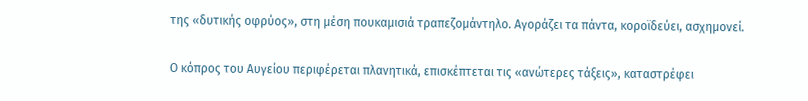της «δυτικής οφρύος», στη μέση πουκαμισιά τραπεζομάντηλο. Αγοράζει τα πάντα, κοροϊδεύει, ασχημονεί.

Ο κόπρος του Αυγείου περιφέρεται πλανητικά, επισκέπτεται τις «ανώτερες τάξεις», καταστρέφει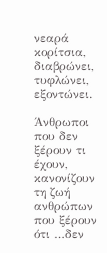νεαρά κορίτσια, διαβρώνει, τυφλώνει, εξοντώνει.

Άνθρωποι που δεν ξέρουν τι έχουν, κανονίζουν τη ζωή ανθρώπων που ξέρουν ότι …δεν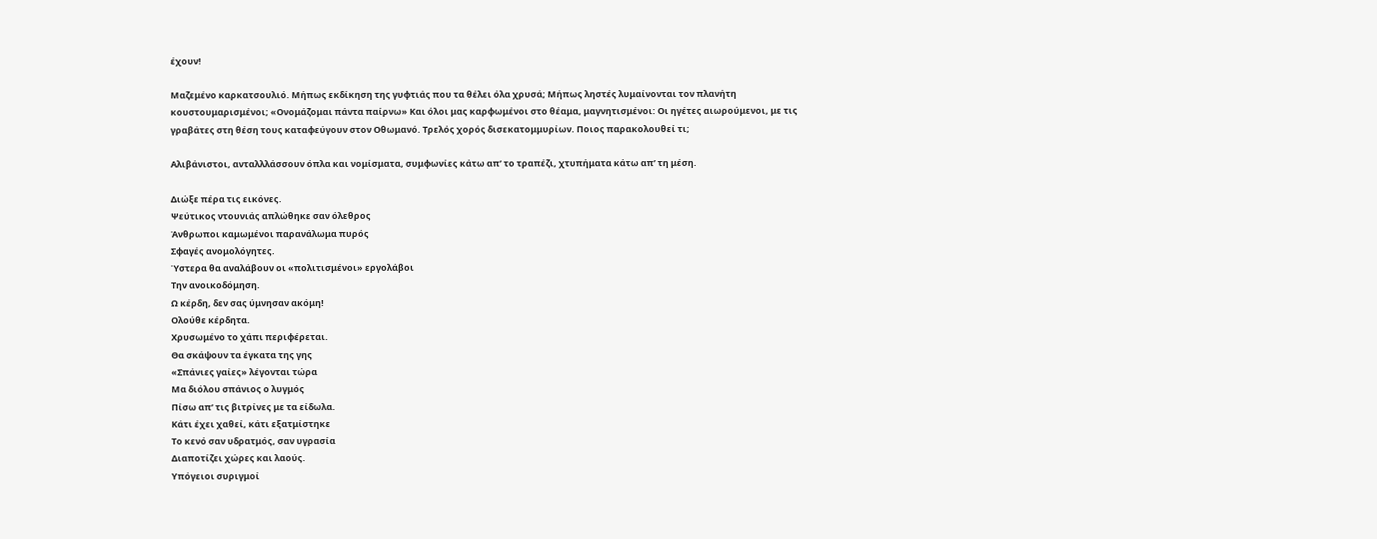έχουν!

Μαζεμένο καρκατσουλιό. Μήπως εκδίκηση της γυφτιάς που τα θέλει όλα χρυσά; Μήπως ληστές λυμαίνονται τον πλανήτη κουστουμαρισμένοι; «Ονομάζομαι πάντα παίρνω» Και όλοι μας καρφωμένοι στο θέαμα, μαγνητισμένοι: Οι ηγέτες αιωρούμενοι, με τις γραβάτες στη θέση τους καταφεύγουν στον Οθωμανό. Τρελός χορός δισεκατομμυρίων. Ποιος παρακολουθεί τι;

Αλιβάνιστοι, ανταλλλάσσουν όπλα και νομίσματα, συμφωνίες κάτω απ’ το τραπέζι, χτυπήματα κάτω απ’ τη μέση.

Διώξε πέρα τις εικόνες.
Ψεύτικος ντουνιάς απλώθηκε σαν όλεθρος
Άνθρωποι καμωμένοι παρανάλωμα πυρός
Σφαγές ανομολόγητες.
Ύστερα θα αναλάβουν οι «πολιτισμένοι» εργολάβοι
Την ανοικοδόμηση.
Ω κέρδη, δεν σας ύμνησαν ακόμη!
Ολούθε κέρδητα.
Χρυσωμένο το χάπι περιφέρεται.
Θα σκάψουν τα έγκατα της γης
«Σπάνιες γαίες» λέγονται τώρα
Μα διόλου σπάνιος ο λυγμός
Πίσω απ’ τις βιτρίνες με τα είδωλα.
Κάτι έχει χαθεί, κάτι εξατμίστηκε
Το κενό σαν υδρατμός, σαν υγρασία
Διαποτίζει χώρες και λαούς.
Υπόγειοι συριγμοί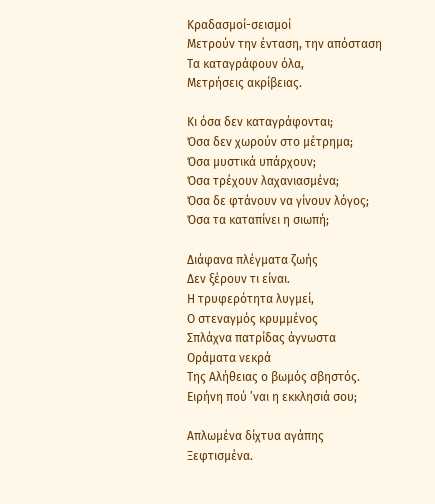Κραδασμοί-σεισμοί
Μετρούν την ένταση, την απόσταση
Τα καταγράφουν όλα,
Μετρήσεις ακρίβειας.

Κι όσα δεν καταγράφονται;
Όσα δεν χωρούν στο μέτρημα;
Όσα μυστικά υπάρχουν;
Όσα τρέχουν λαχανιασμένα;
Όσα δε φτάνουν να γίνουν λόγος;
Όσα τα καταπίνει η σιωπή;

Διάφανα πλέγματα ζωής
Δεν ξέρουν τι είναι.
Η τρυφερότητα λυγμεί,
Ο στεναγμός κρυμμένος
Σπλάχνα πατρίδας άγνωστα
Οράματα νεκρά
Της Αλήθειας ο βωμός σβηστός.
Ειρήνη πού ’ναι η εκκλησιά σου;

Απλωμένα δίχτυα αγάπης
Ξεφτισμένα.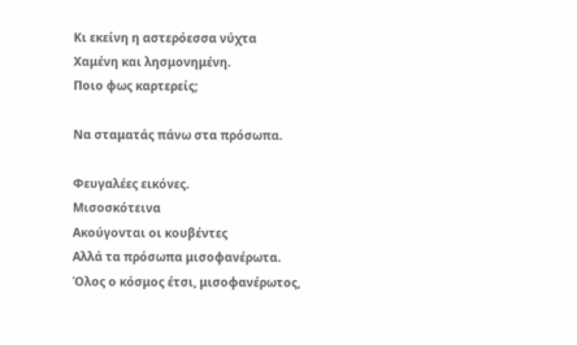Κι εκείνη η αστερόεσσα νύχτα
Χαμένη και λησμονημένη.
Ποιο φως καρτερείς;

Να σταματάς πάνω στα πρόσωπα.

Φευγαλέες εικόνες.
Μισοσκότεινα
Ακούγονται οι κουβέντες
Αλλά τα πρόσωπα μισοφανέρωτα.
Όλος ο κόσμος έτσι, μισοφανέρωτος,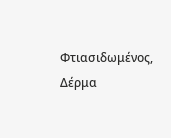Φτιασιδωμένος,
Δέρμα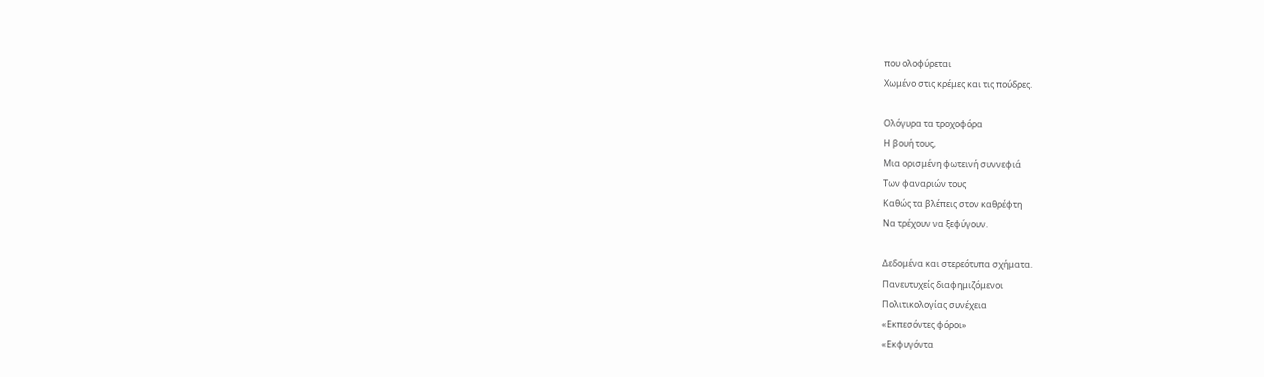που ολοφύρεται
Χωμένο στις κρέμες και τις πούδρες.

Ολόγυρα τα τροχοφόρα
Η βουή τους,
Μια ορισμένη φωτεινή συννεφιά
Των φαναριών τους
Καθώς τα βλέπεις στον καθρέφτη
Να τρέχουν να ξεφύγουν.

Δεδομένα και στερεότυπα σχήματα.
Πανευτυχείς διαφημιζόμενοι
Πολιτικολογίας συνέχεια
«Εκπεσόντες φόροι»
«Εκφυγόντα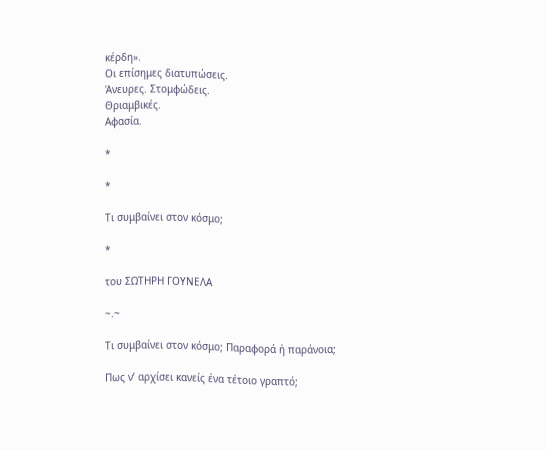κέρδη».
Οι επίσημες διατυπώσεις.
Άνευρες. Στομφώδεις.
Θριαμβικές.
Αφασία.

*

*

Τι συμβαίνει στον κόσμο;

*

του ΣΩΤΗΡΗ ΓΟΥΝΕΛΑ

~.~

Τι συμβαίνει στον κόσμο; Παραφορά ή παράνοια;

Πως ν’ αρχίσει κανείς ένα τέτοιο γραπτό;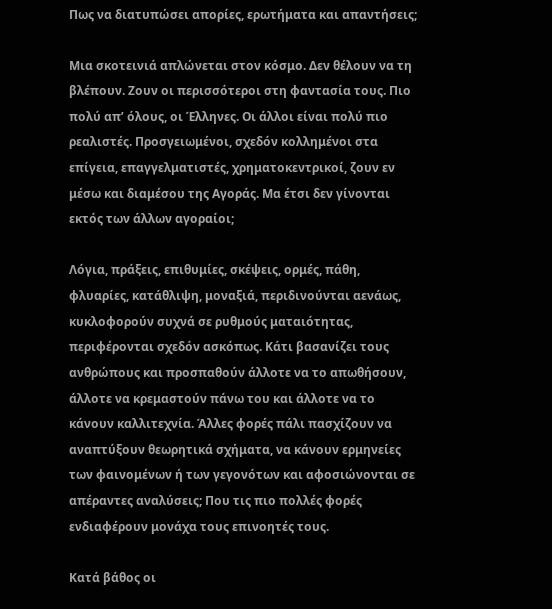Πως να διατυπώσει απορίες, ερωτήματα και απαντήσεις;

Μια σκοτεινιά απλώνεται στον κόσμο. Δεν θέλουν να τη βλέπουν. Ζουν οι περισσότεροι στη φαντασία τους. Πιο πολύ απ’ όλους, οι Έλληνες. Οι άλλοι είναι πολύ πιο ρεαλιστές. Προσγειωμένοι, σχεδόν κολλημένοι στα επίγεια, επαγγελματιστές, χρηματοκεντρικοί, ζουν εν μέσω και διαμέσου της Αγοράς. Μα έτσι δεν γίνονται εκτός των άλλων αγοραίοι;

Λόγια, πράξεις, επιθυμίες, σκέψεις, ορμές, πάθη, φλυαρίες, κατάθλιψη, μοναξιά, περιδινούνται αενάως, κυκλοφορούν συχνά σε ρυθμούς ματαιότητας, περιφέρονται σχεδόν ασκόπως. Κάτι βασανίζει τους ανθρώπους και προσπαθούν άλλοτε να το απωθήσουν, άλλοτε να κρεμαστούν πάνω του και άλλοτε να το κάνουν καλλιτεχνία. Άλλες φορές πάλι πασχίζουν να αναπτύξουν θεωρητικά σχήματα, να κάνουν ερμηνείες των φαινομένων ή των γεγονότων και αφοσιώνονται σε απέραντες αναλύσεις; Που τις πιο πολλές φορές ενδιαφέρουν μονάχα τους επινοητές τους.

Κατά βάθος οι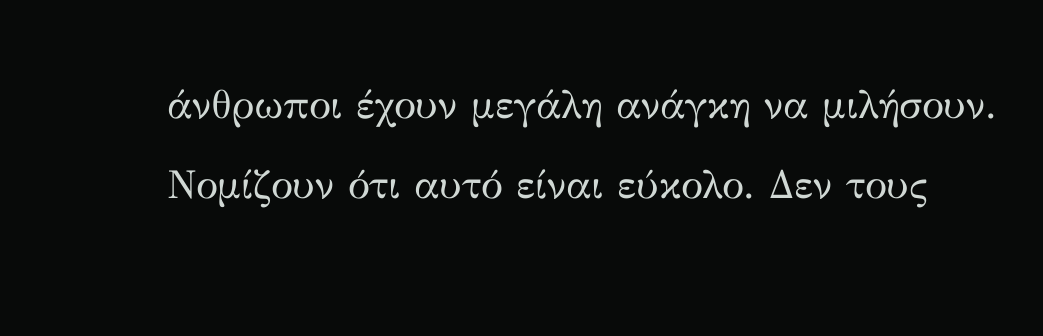άνθρωποι έχουν μεγάλη ανάγκη να μιλήσουν. Νομίζουν ότι αυτό είναι εύκολο. Δεν τους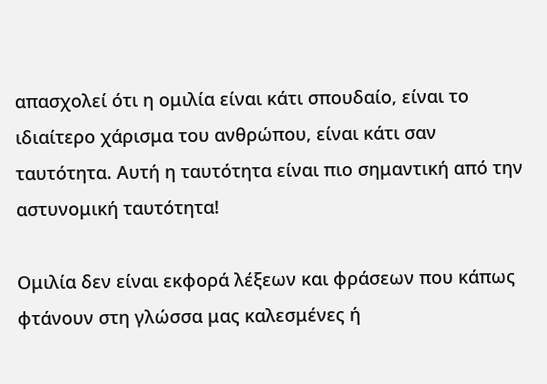απασχολεί ότι η ομιλία είναι κάτι σπουδαίο, είναι το ιδιαίτερο χάρισμα του ανθρώπου, είναι κάτι σαν ταυτότητα. Αυτή η ταυτότητα είναι πιο σημαντική από την αστυνομική ταυτότητα!

Ομιλία δεν είναι εκφορά λέξεων και φράσεων που κάπως φτάνουν στη γλώσσα μας καλεσμένες ή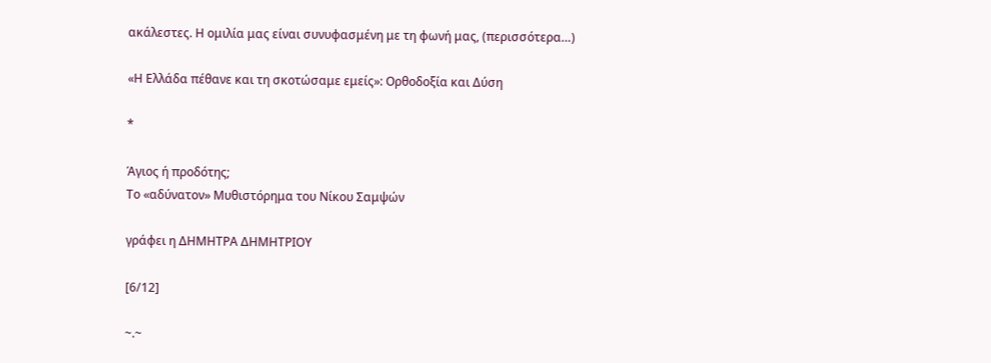ακάλεστες. Η ομιλία μας είναι συνυφασμένη με τη φωνή μας, (περισσότερα…)

«Η Ελλάδα πέθανε και τη σκοτώσαμε εμείς»: Ορθοδοξία και Δύση

*

Άγιος ή προδότης;
Το «αδύνατον» Μυθιστόρημα του Νίκου Σαμψών

γράφει η ΔΗΜΗΤΡΑ ΔΗΜΗΤΡΙΟΥ

[6/12]

~.~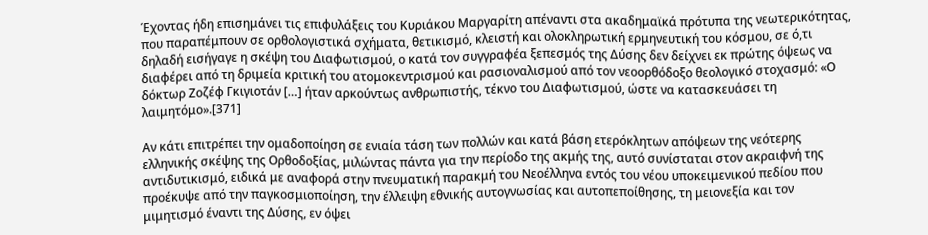Έχοντας ήδη επισημάνει τις επιφυλάξεις του Κυριάκου Μαργαρίτη απέναντι στα ακαδημαϊκά πρότυπα της νεωτερικότητας, που παραπέμπουν σε ορθολογιστικά σχήματα, θετικισμό, κλειστή και ολοκληρωτική ερμηνευτική του κόσμου, σε ό,τι δηλαδή εισήγαγε η σκέψη του Διαφωτισμού, ο κατά τον συγγραφέα ξεπεσμός της Δύσης δεν δείχνει εκ πρώτης όψεως να διαφέρει από τη δριμεία κριτική του ατομοκεντρισμού και ρασιοναλισμού από τον νεοορθόδοξο θεολογικό στοχασμό: «Ο δόκτωρ Ζοζέφ Γκιγιοτάν […] ήταν αρκούντως ανθρωπιστής, τέκνο του Διαφωτισμού, ώστε να κατασκευάσει τη λαιμητόμο».[371]

Αν κάτι επιτρέπει την ομαδοποίηση σε ενιαία τάση των πολλών και κατά βάση ετερόκλητων απόψεων της νεότερης ελληνικής σκέψης της Ορθοδοξίας, μιλώντας πάντα για την περίοδο της ακμής της, αυτό συνίσταται στον ακραιφνή της αντιδυτικισμό, ειδικά με αναφορά στην πνευματική παρακμή του Νεοέλληνα εντός του νέου υποκειμενικού πεδίου που προέκυψε από την παγκοσμιοποίηση, την έλλειψη εθνικής αυτογνωσίας και αυτοπεποίθησης, τη μειονεξία και τον μιμητισμό έναντι της Δύσης, εν όψει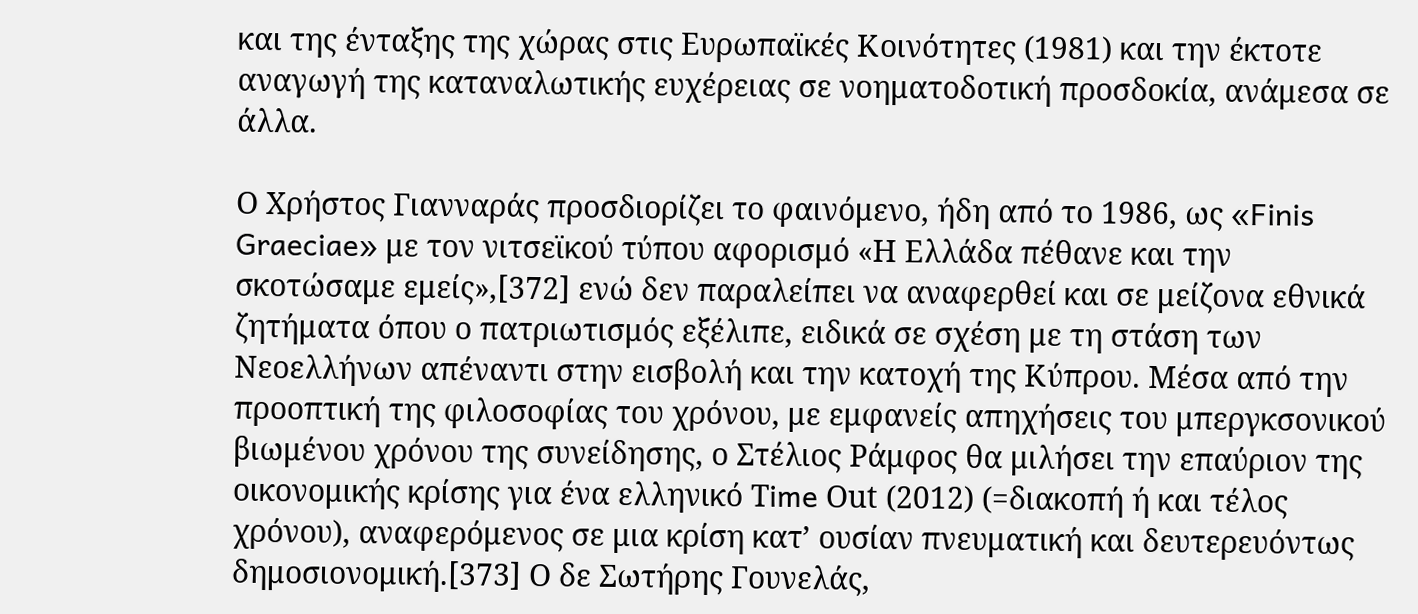και της ένταξης της χώρας στις Ευρωπαϊκές Κοινότητες (1981) και την έκτοτε αναγωγή της καταναλωτικής ευχέρειας σε νοηματοδοτική προσδοκία, ανάμεσα σε άλλα.

Ο Χρήστος Γιανναράς προσδιορίζει το φαινόμενο, ήδη από το 1986, ως «Finis Graeciae» με τον νιτσεϊκού τύπου αφορισμό «Η Ελλάδα πέθανε και την σκοτώσαμε εμείς»,[372] ενώ δεν παραλείπει να αναφερθεί και σε μείζονα εθνικά ζητήματα όπου ο πατριωτισμός εξέλιπε, ειδικά σε σχέση με τη στάση των Νεοελλήνων απέναντι στην εισβολή και την κατοχή της Κύπρου. Μέσα από την προοπτική της φιλοσοφίας του χρόνου, με εμφανείς απηχήσεις του μπεργκσονικού βιωμένου χρόνου της συνείδησης, ο Στέλιος Ράμφος θα μιλήσει την επαύριον της οικονομικής κρίσης για ένα ελληνικό Τime Οut (2012) (=διακοπή ή και τέλος χρόνου), αναφερόμενος σε μια κρίση κατ’ ουσίαν πνευματική και δευτερευόντως δημοσιονομική.[373] Ο δε Σωτήρης Γουνελάς,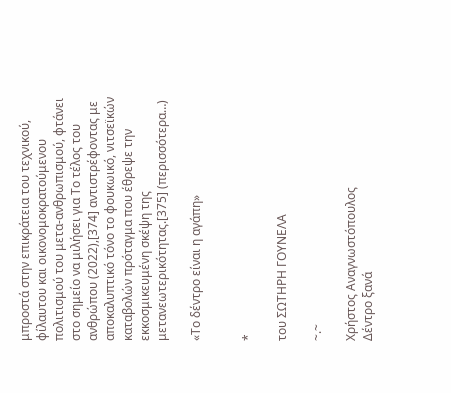μπροστά στην επικράτεια του τεχνικού, φίλαυτου και οικονομοκρατούμενου πολιτισμού του μετα-ανθρωπισμού, φτάνει στο σημείο να μιλήσει για Το τέλος του ανθρώπου (2022),[374] αντιστρέφοντας με αποκαλυπτικό τόνο το φουκωικό, νιτσεϊκών καταβολών πρόταγμα που έθρεψε την εκκοσμικευμένη σκέψη της μετανεωτερικότητας.[375] (περισσότερα…)

«Το δέντρο είναι η αγάπη»


*

του ΣΩΤΗΡΗ ΓΟΥΝΕΛΑ

~.~

Χρήστος Αναγνωστόπουλος
Δέντρο ξανά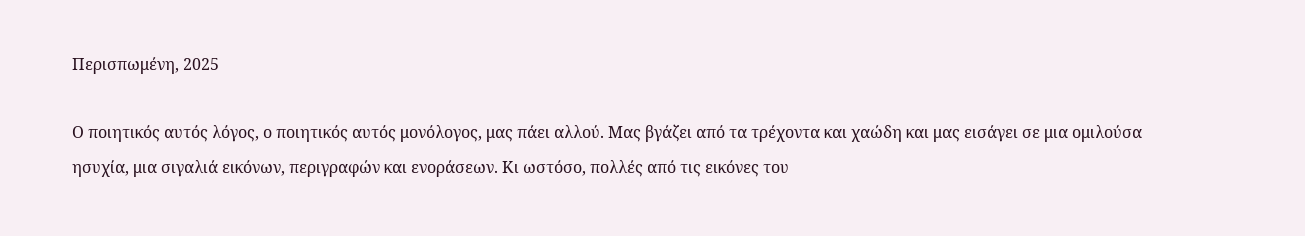Περισπωμένη, 2025

Ο ποιητικός αυτός λόγος, ο ποιητικός αυτός μονόλογος, μας πάει αλλού. Μας βγάζει από τα τρέχοντα και χαώδη και μας εισάγει σε μια ομιλούσα ησυχία, μια σιγαλιά εικόνων, περιγραφών και ενοράσεων. Κι ωστόσο, πολλές από τις εικόνες του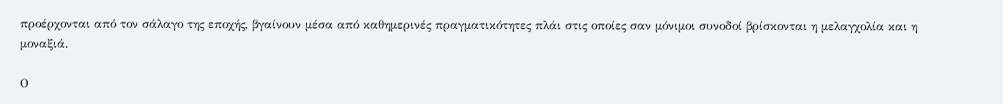προέρχονται από τον σάλαγο της εποχής, βγαίνουν μέσα από καθημερινές πραγματικότητες πλάι στις οποίες σαν μόνιμοι συνοδοί βρίσκονται η μελαγχολία και η μοναξιά.

Ο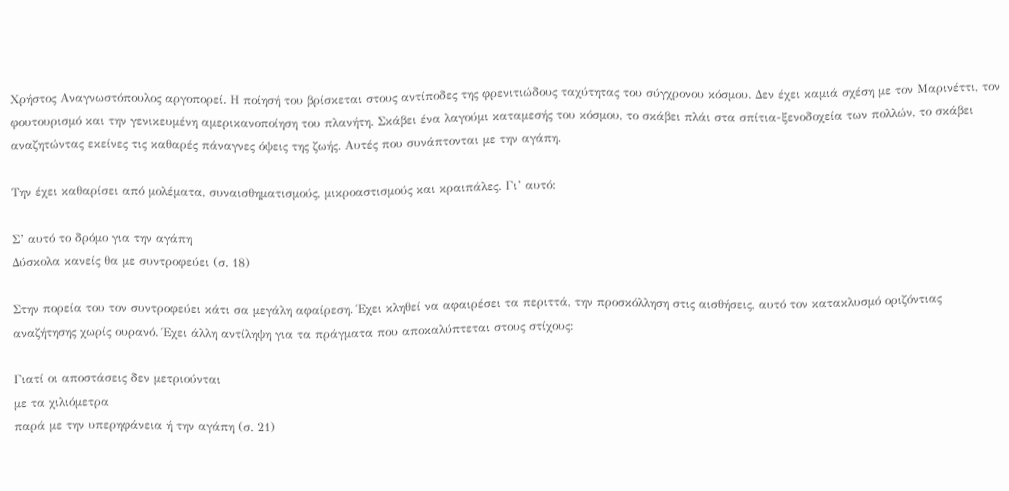Χρήστος Αναγνωστόπουλος αργοπορεί. Η ποίησή του βρίσκεται στους αντίποδες της φρενιτιώδους ταχύτητας του σύγχρονου κόσμου. Δεν έχει καμιά σχέση με τον Μαρινέττι, τον φουτουρισμό και την γενικευμένη αμερικανοποίηση του πλανήτη. Σκάβει ένα λαγούμι καταμεσής του κόσμου, το σκάβει πλάι στα σπίτια-ξενοδοχεία των πολλών, το σκάβει αναζητώντας εκείνες τις καθαρές πάναγνες όψεις της ζωής. Αυτές που συνάπτονται με την αγάπη.

Την έχει καθαρίσει από μολέματα, συναισθηματισμούς, μικροαστισμούς και κραιπάλες. Γι’ αυτό:

Σ’ αυτό το δρόμο για την αγάπη
Δύσκολα κανείς θα με συντροφεύει (σ. 18)

Στην πορεία του τον συντροφεύει κάτι σα μεγάλη αφαίρεση. Έχει κληθεί να αφαιρέσει τα περιττά, την προσκόλληση στις αισθήσεις, αυτό τον κατακλυσμό οριζόντιας αναζήτησης χωρίς ουρανό. Έχει άλλη αντίληψη για τα πράγματα που αποκαλύπτεται στους στίχους:

Γιατί οι αποστάσεις δεν μετριούνται
με τα χιλιόμετρα
παρά με την υπερηφάνεια ή την αγάπη (σ. 21)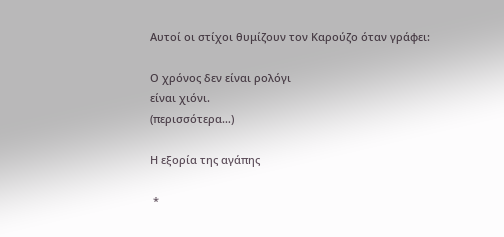Αυτοί οι στίχοι θυμίζουν τον Καρούζο όταν γράφει:

Ο χρόνος δεν είναι ρολόγι
είναι χιόνι.
(περισσότερα…)

Η εξορία της αγάπης

 *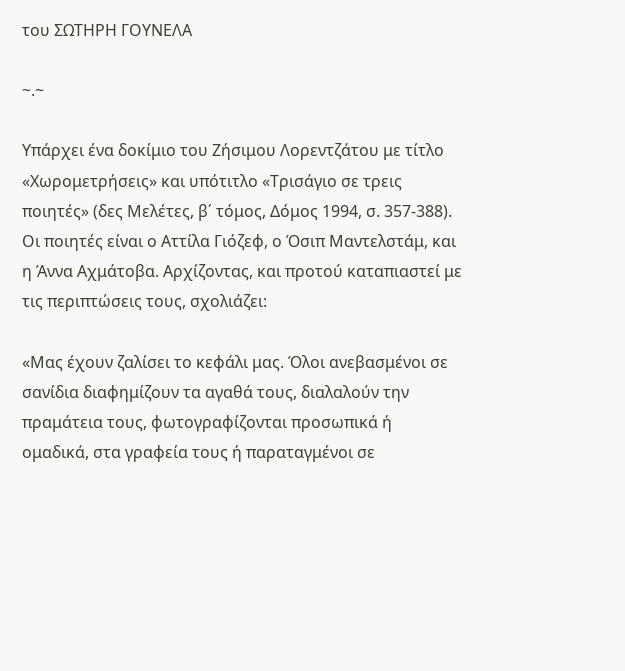του ΣΩΤΗΡΗ ΓΟΥΝΕΛΑ

~.~

Υπάρχει ένα δοκίμιο του Ζήσιμου Λορεντζάτου με τίτλο «Χωρομετρήσεις» και υπότιτλο «Τρισάγιο σε τρεις ποιητές» (δες Μελέτες, β΄ τόμος, Δόμος 1994, σ. 357-388). Οι ποιητές είναι ο Αττίλα Γιόζεφ, ο Όσιπ Μαντελστάμ, και η Άννα Αχμάτοβα. Αρχίζοντας, και προτού καταπιαστεί με τις περιπτώσεις τους, σχολιάζει:

«Μας έχουν ζαλίσει το κεφάλι μας. Όλοι ανεβασμένοι σε σανίδια διαφημίζουν τα αγαθά τους, διαλαλούν την πραμάτεια τους, φωτογραφίζονται προσωπικά ή ομαδικά, στα γραφεία τους ή παραταγμένοι σε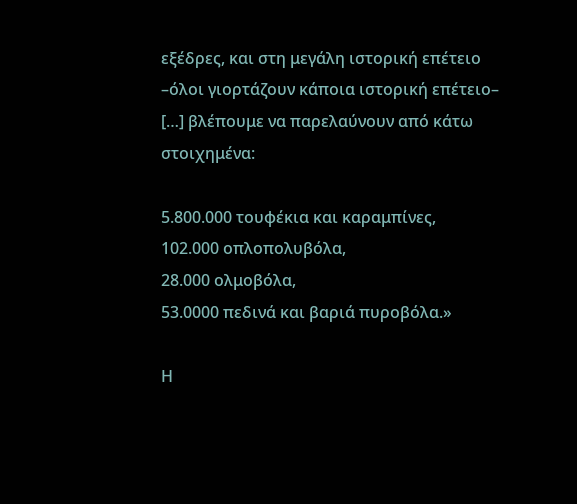εξέδρες, και στη μεγάλη ιστορική επέτειο –όλοι γιορτάζουν κάποια ιστορική επέτειο– […] βλέπουμε να παρελαύνουν από κάτω στοιχημένα:

5.800.000 τουφέκια και καραμπίνες,
102.000 οπλοπολυβόλα,
28.000 ολμοβόλα,
53.0000 πεδινά και βαριά πυροβόλα.»

Η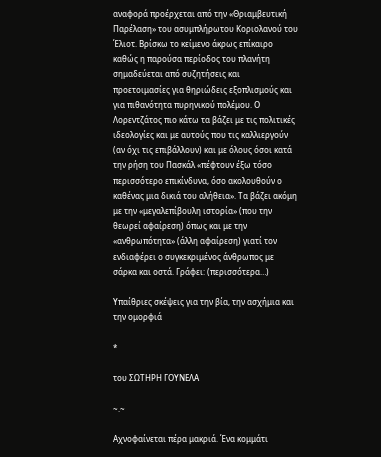αναφορά προέρχεται από την «Θριαμβευτική Παρέλαση» του ασυμπλήρωτου Κοριολανού του Έλιοτ. Βρίσκω το κείμενο άκρως επίκαιρο καθώς η παρούσα περίοδος του πλανήτη σημαδεύεται από συζητήσεις και προετοιμασίες για θηριώδεις εξοπλισμούς και για πιθανότητα πυρηνικού πολέμου. Ο Λορεντζάτος πιο κάτω τα βάζει με τις πολιτικές ιδεολογίες και με αυτούς που τις καλλιεργούν (αν όχι τις επιβάλλουν) και με όλους όσοι κατά την ρήση του Πασκάλ «πέφτουν έξω τόσο περισσότερο επικίνδυνα, όσο ακολουθούν ο καθένας μια δικιά του αλήθεια». Τα βάζει ακόμη με την «μεγαλεπίβουλη ιστορία» (που την θεωρεί αφαίρεση) όπως και με την «ανθρωπότητα» (άλλη αφαίρεση) γιατί τον ενδιαφέρει ο συγκεκριμένος άνθρωπος με σάρκα και οστά. Γράφει: (περισσότερα…)

Υπαίθριες σκέψεις για την βία, την ασχήμια και την ομορφιά

*

του ΣΩΤΗΡΗ ΓΟΥΝΕΛΑ

~.~

Αχνοφαίνεται πέρα μακριά. Ένα κομμάτι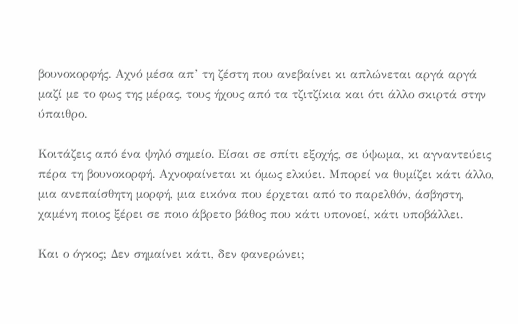βουνοκορφής. Αχνό μέσα απ’ τη ζέστη που ανεβαίνει κι απλώνεται αργά αργά μαζί με το φως της μέρας, τους ήχους από τα τζιτζίκια και ότι άλλο σκιρτά στην ύπαιθρο.

Κοιτάζεις από ένα ψηλό σημείο. Είσαι σε σπίτι εξοχής, σε ύψωμα, κι αγναντεύεις πέρα τη βουνοκορφή. Αχνοφαίνεται κι όμως ελκύει. Μπορεί να θυμίζει κάτι άλλο, μια ανεπαίσθητη μορφή, μια εικόνα που έρχεται από το παρελθόν, άσβηστη, χαμένη ποιος ξέρει σε ποιο άβρετο βάθος που κάτι υπονοεί, κάτι υποβάλλει.

Και ο όγκος; Δεν σημαίνει κάτι, δεν φανερώνει;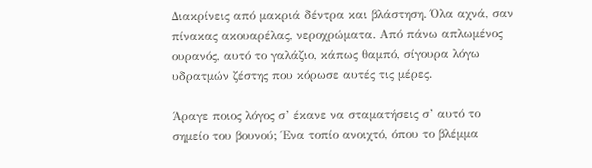Διακρίνεις από μακριά δέντρα και βλάστηση. Όλα αχνά, σαν πίνακας ακουαρέλας, νεροχρώματα. Από πάνω απλωμένος ουρανός, αυτό το γαλάζιο, κάπως θαμπό, σίγουρα λόγω υδρατμών ζέστης που κόρωσε αυτές τις μέρες.

Άραγε ποιος λόγος σ’ έκανε να σταματήσεις σ’ αυτό το σημείο του βουνού; Ένα τοπίο ανοιχτό, όπου το βλέμμα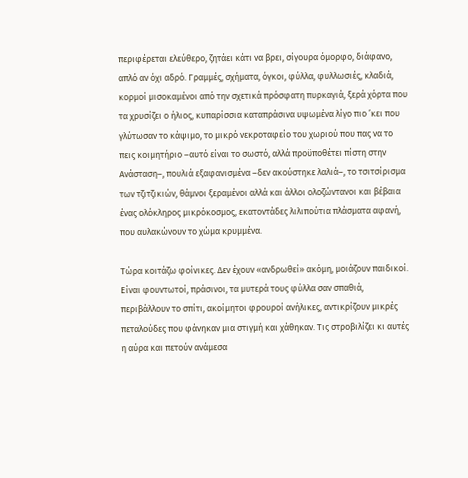περιφέρεται ελεύθερο, ζητάει κάτι να βρει, σίγουρα όμορφο, διάφανο, απλό αν όχι αδρό. Γραμμές, σχήματα, όγκοι, φύλλα, φυλλωσιές, κλαδιά, κορμοί μισοκαμένοι από την σχετικά πρόσφατη πυρκαγιά, ξερά χόρτα που τα χρυσίζει ο ήλιος, κυπαρίσσια καταπράσινα υψωμένα λίγο πιο ’κει που γλύτωσαν το κάψιμο, το μικρό νεκροταφείο του χωριού που πας να το πεις κοιμητήριο –αυτό είναι το σωστό, αλλά προϋποθέτει πίστη στην Ανάσταση–, πουλιά εξαφανισμένα –δεν ακούστηκε λαλιά–, το τσιτσίρισμα των τζιτζικιών, θάμνοι ξεραμένοι αλλά και άλλοι ολοζώντανοι και βέβαια ένας ολόκληρος μικρόκοσμος, εκατοντάδες λιλιπούτια πλάσματα αφανή, που αυλακώνουν το χώμα κρυμμένα.

Τώρα κοιτάζω φοίνικες. Δεν έχουν «ανδρωθεί» ακόμη, μοιάζουν παιδικοί. Είναι φουντωτοί, πράσινοι, τα μυτερά τους φύλλα σαν σπαθιά, περιβάλλουν το σπίτι, ακοίμητοι φρουροί ανήλικες, αντικρίζουν μικρές πεταλούδες που φάνηκαν μια στιγμή και χάθηκαν. Τις στροβιλίζει κι αυτές η αύρα και πετούν ανάμεσα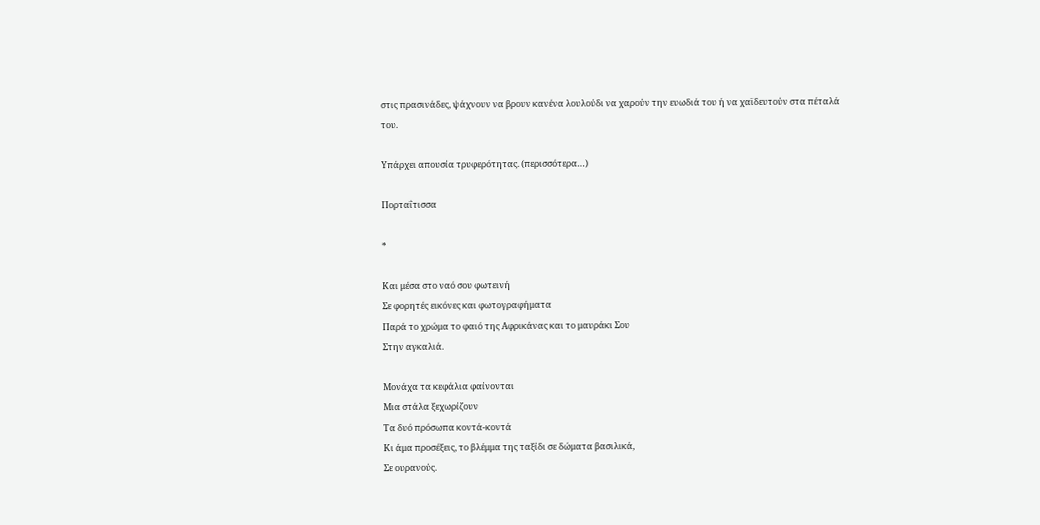στις πρασινάδες, ψάχνουν να βρουν κανένα λουλούδι να χαρούν την ευωδιά του ή να χαϊδευτούν στα πέταλά του.

Υπάρχει απουσία τρυφερότητας. (περισσότερα…)

Πορταΐτισσα

*

Και μέσα στο ναό σου φωτεινή
Σε φορητές εικόνες και φωτογραφήματα
Παρά το χρώμα το φαιό της Αφρικάνας και το μαυράκι Σου
Στην αγκαλιά.

Μονάχα τα κεφάλια φαίνονται
Μια στάλα ξεχωρίζουν
Τα δυό πρόσωπα κοντά-κοντά
Κι άμα προσέξεις, το βλέμμα της ταξίδι σε δώματα βασιλικά,
Σε ουρανούς.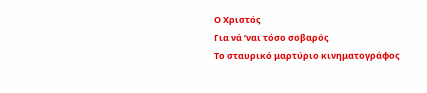Ο Χριστός
Για νά ’ναι τόσο σοβαρός
Το σταυρικό μαρτύριο κινηματογράφος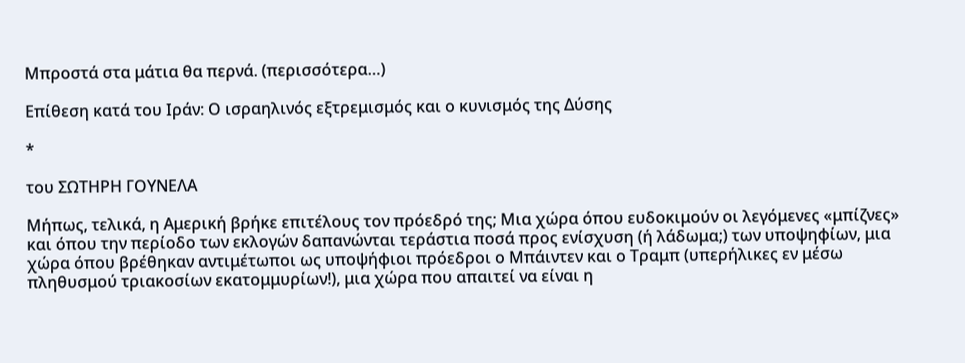Μπροστά στα μάτια θα περνά. (περισσότερα…)

Επίθεση κατά του Ιράν: Ο ισραηλινός εξτρεμισμός και ο κυνισμός της Δύσης

*

του ΣΩΤΗΡΗ ΓΟΥΝΕΛΑ

Μήπως, τελικά, η Αμερική βρήκε επιτέλους τον πρόεδρό της; Μια χώρα όπου ευδοκιμούν οι λεγόμενες «μπίζνες» και όπου την περίοδο των εκλογών δαπανώνται τεράστια ποσά προς ενίσχυση (ή λάδωμα;) των υποψηφίων, μια χώρα όπου βρέθηκαν αντιμέτωποι ως υποψήφιοι πρόεδροι ο Μπάιντεν και ο Τραμπ (υπερήλικες εν μέσω πληθυσμού τριακοσίων εκατομμυρίων!), μια χώρα που απαιτεί να είναι η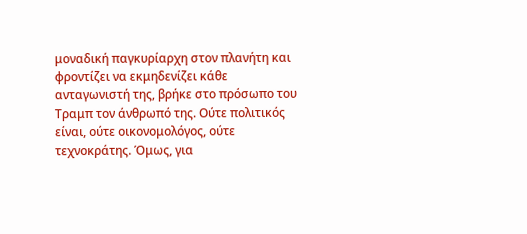μοναδική παγκυρίαρχη στον πλανήτη και φροντίζει να εκμηδενίζει κάθε ανταγωνιστή της, βρήκε στο πρόσωπο του Τραμπ τον άνθρωπό της. Ούτε πολιτικός είναι, ούτε οικονομολόγος, ούτε τεχνοκράτης. Όμως, για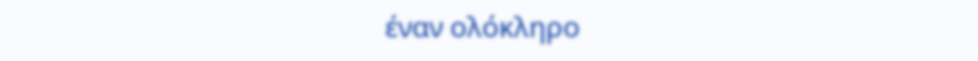έναν ολόκληρο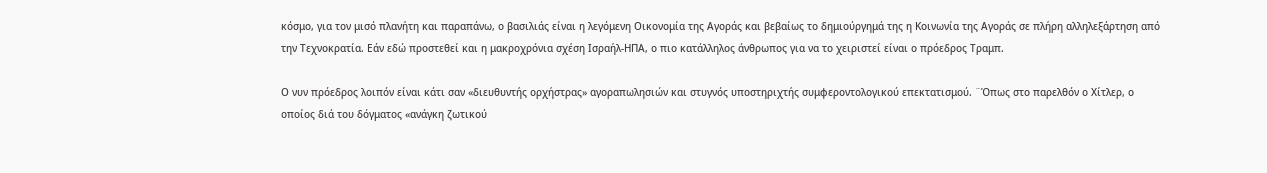κόσμο, για τον μισό πλανήτη και παραπάνω, ο βασιλιάς είναι η λεγόμενη Οικονομία της Αγοράς και βεβαίως το δημιούργημά της η Κοινωνία της Αγοράς σε πλήρη αλληλεξάρτηση από την Τεχνοκρατία. Εάν εδώ προστεθεί και η μακροχρόνια σχέση Ισραήλ-ΗΠΑ, ο πιο κατάλληλος άνθρωπος για να το χειριστεί είναι ο πρόεδρος Τραμπ.

Ο νυν πρόεδρος λοιπόν είναι κάτι σαν «διευθυντής ορχήστρας» αγοραπωλησιών και στυγνός υποστηριχτής συμφεροντολογικού επεκτατισμού. ¨Όπως στο παρελθόν ο Χίτλερ, ο οποίος διά του δόγματος «ανάγκη ζωτικού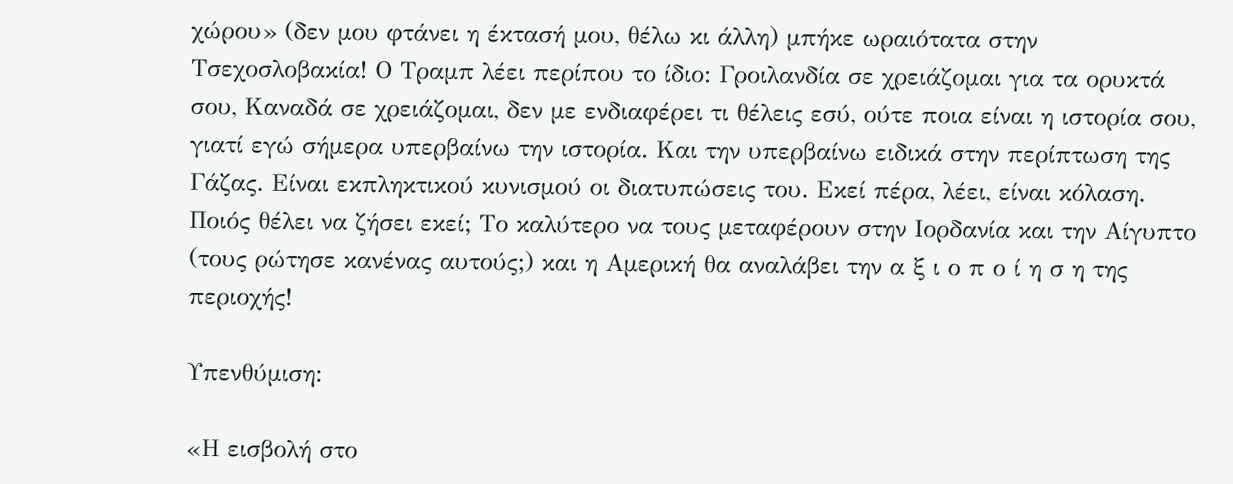χώρου» (δεν μου φτάνει η έκτασή μου, θέλω κι άλλη) μπήκε ωραιότατα στην Τσεχοσλοβακία! Ο Τραμπ λέει περίπου το ίδιο: Γροιλανδία σε χρειάζομαι για τα ορυκτά σου, Καναδά σε χρειάζομαι, δεν με ενδιαφέρει τι θέλεις εσύ, ούτε ποια είναι η ιστορία σου, γιατί εγώ σήμερα υπερβαίνω την ιστορία. Και την υπερβαίνω ειδικά στην περίπτωση της Γάζας. Είναι εκπληκτικού κυνισμού οι διατυπώσεις του. Εκεί πέρα, λέει, είναι κόλαση. Ποιός θέλει να ζήσει εκεί; Το καλύτερο να τους μεταφέρουν στην Ιορδανία και την Αίγυπτο (τους ρώτησε κανένας αυτούς;) και η Αμερική θα αναλάβει την α ξ ι ο π ο ί η σ η της περιοχής!

Υπενθύμιση:

«Η εισβολή στο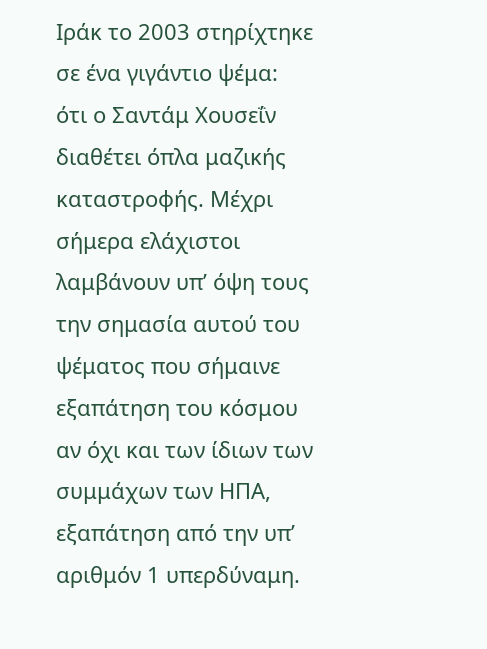Ιράκ το 2003 στηρίχτηκε σε ένα γιγάντιο ψέμα: ότι ο Σαντάμ Χουσεΐν διαθέτει όπλα μαζικής καταστροφής. Μέχρι σήμερα ελάχιστοι λαμβάνουν υπ’ όψη τους την σημασία αυτού του ψέματος που σήμαινε εξαπάτηση του κόσμου αν όχι και των ίδιων των συμμάχων των ΗΠΑ, εξαπάτηση από την υπ’ αριθμόν 1 υπερδύναμη.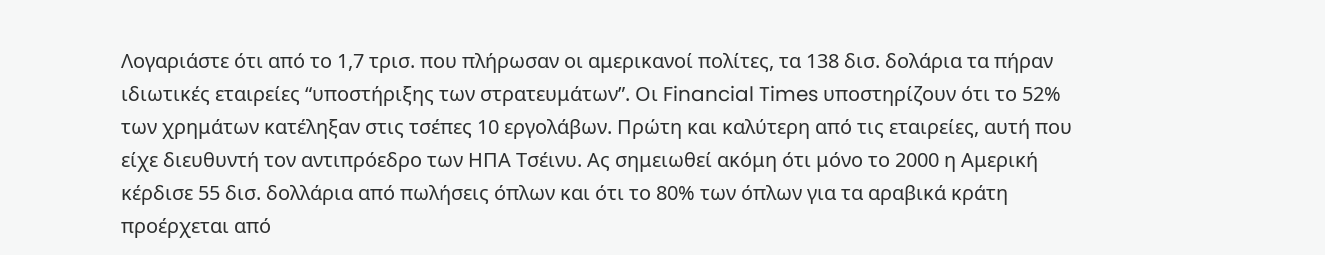Λογαριάστε ότι από το 1,7 τρισ. που πλήρωσαν οι αμερικανοί πολίτες, τα 138 δισ. δολάρια τα πήραν ιδιωτικές εταιρείες “υποστήριξης των στρατευμάτων”. Οι Financial Times υποστηρίζουν ότι το 52% των χρημάτων κατέληξαν στις τσέπες 10 εργολάβων. Πρώτη και καλύτερη από τις εταιρείες, αυτή που είχε διευθυντή τον αντιπρόεδρο των ΗΠΑ Τσέινυ. Ας σημειωθεί ακόμη ότι μόνο το 2000 η Αμερική κέρδισε 55 δισ. δολλάρια από πωλήσεις όπλων και ότι το 80% των όπλων για τα αραβικά κράτη προέρχεται από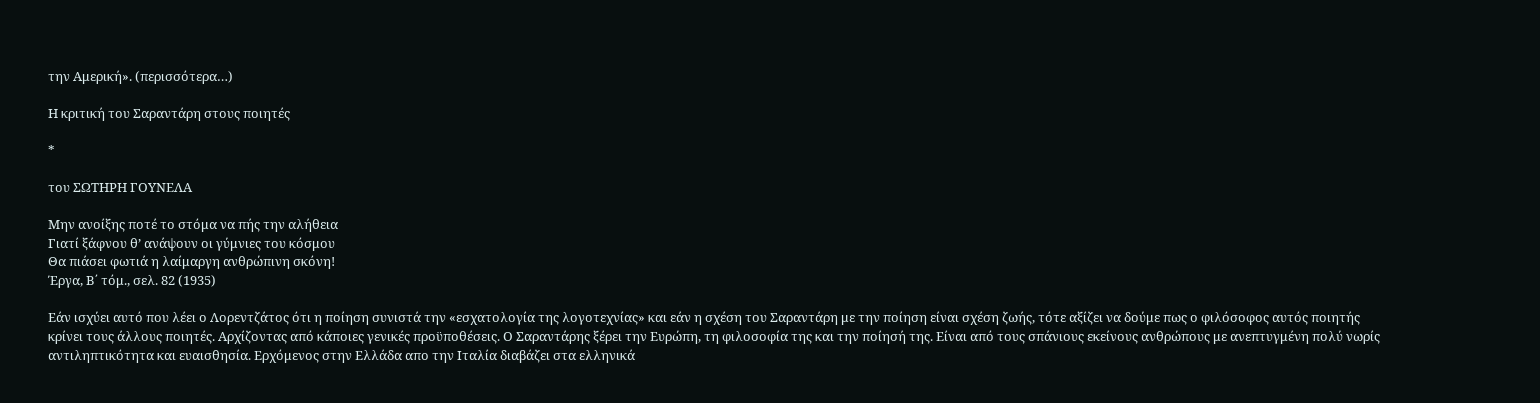την Αμερική». (περισσότερα…)

Η κριτική του Σαραντάρη στους ποιητές

*

του ΣΩΤΗΡΗ ΓΟΥΝΕΛΑ

Μην ανοίξης ποτέ το στόμα να πής την αλήθεια
Γιατί ξάφνου θ’ ανάψουν οι γύμνιες του κόσμου
Θα πιάσει φωτιά η λαίμαργη ανθρώπινη σκόνη!
Έργα, Β΄ τόμ., σελ. 82 (1935)

Εάν ισχύει αυτό που λέει ο Λορεντζάτος ότι η ποίηση συνιστά την «εσχατολογία της λογοτεχνίας» και εάν η σχέση του Σαραντάρη με την ποίηση είναι σχέση ζωής, τότε αξίζει να δούμε πως ο φιλόσοφος αυτός ποιητής κρίνει τους άλλους ποιητές. Αρχίζοντας από κάποιες γενικές προϋποθέσεις. Ο Σαραντάρης ξέρει την Ευρώπη, τη φιλοσοφία της και την ποίησή της. Είναι από τους σπάνιους εκείνους ανθρώπους με ανεπτυγμένη πολύ νωρίς αντιληπτικότητα και ευαισθησία. Ερχόμενος στην Ελλάδα απο την Ιταλία διαβάζει στα ελληνικά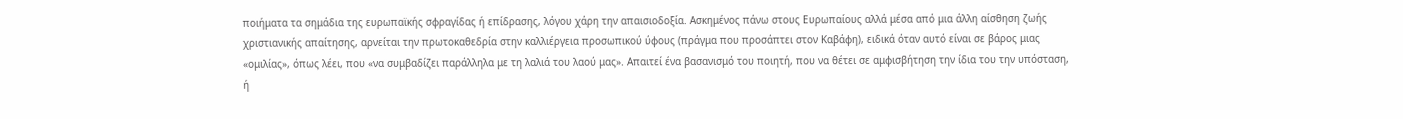ποιήματα τα σημάδια της ευρωπαϊκής σφραγίδας ή επίδρασης, λόγου χάρη την απαισιοδοξία. Ασκημένος πάνω στους Ευρωπαίους αλλά μέσα από μια άλλη αίσθηση ζωής χριστιανικής απαίτησης, αρνείται την πρωτοκαθεδρία στην καλλιέργεια προσωπικού ύφους (πράγμα που προσάπτει στον Καβάφη), ειδικά όταν αυτό είναι σε βάρος μιας «ομιλίας», όπως λέει, που «να συμβαδίζει παράλληλα με τη λαλιά του λαού μας». Απαιτεί ένα βασανισμό του ποιητή, που να θέτει σε αμφισβήτηση την ίδια του την υπόσταση, ή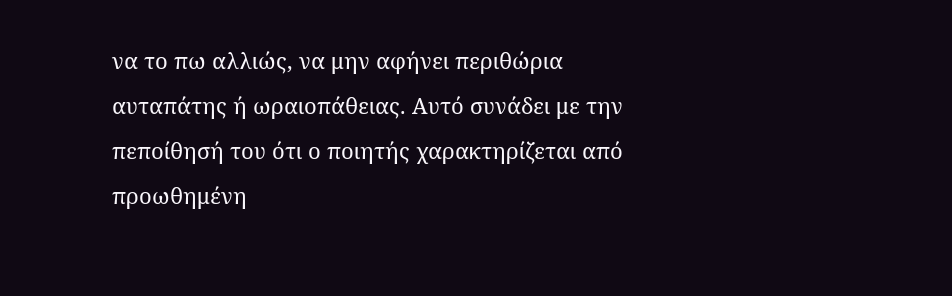να το πω αλλιώς, να μην αφήνει περιθώρια αυταπάτης ή ωραιοπάθειας. Αυτό συνάδει με την πεποίθησή του ότι ο ποιητής χαρακτηρίζεται από προωθημένη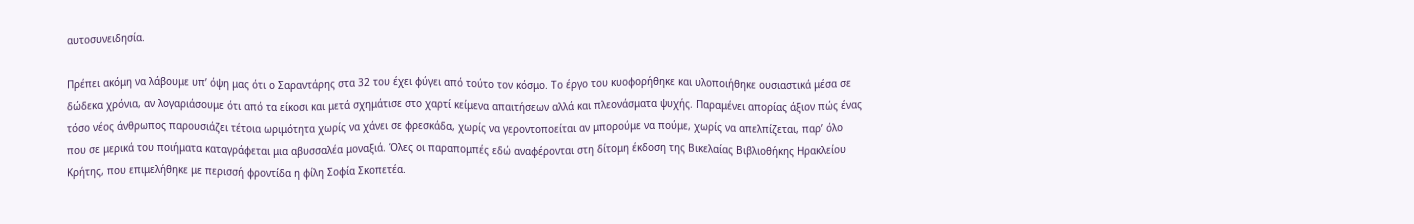αυτοσυνειδησία.

Πρέπει ακόμη να λάβουμε υπ’ όψη μας ότι ο Σαραντάρης στα 32 του έχει φύγει από τούτο τον κόσμο. Το έργο του κυοφορήθηκε και υλοποιήθηκε ουσιαστικά μέσα σε δώδεκα χρόνια, αν λογαριάσουμε ότι από τα είκοσι και μετά σχημάτισε στο χαρτί κείμενα απαιτήσεων αλλά και πλεονάσματα ψυχής. Παραμένει απορίας άξιον πώς ένας τόσο νέος άνθρωπος παρουσιάζει τέτοια ωριμότητα χωρίς να χάνει σε φρεσκάδα, χωρίς να γεροντοποείται αν μπορούμε να πούμε, χωρίς να απελπίζεται, παρ’ όλο που σε μερικά του ποιήματα καταγράφεται μια αβυσσαλέα μοναξιά. Όλες οι παραπομπές εδώ αναφέρονται στη δίτομη έκδοση της Βικελαίας Βιβλιοθήκης Ηρακλείου Κρήτης, που επιμελήθηκε με περισσή φροντίδα η φίλη Σοφία Σκοπετέα.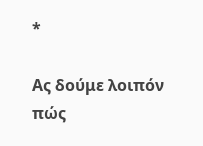*

Ας δούμε λοιπόν πώς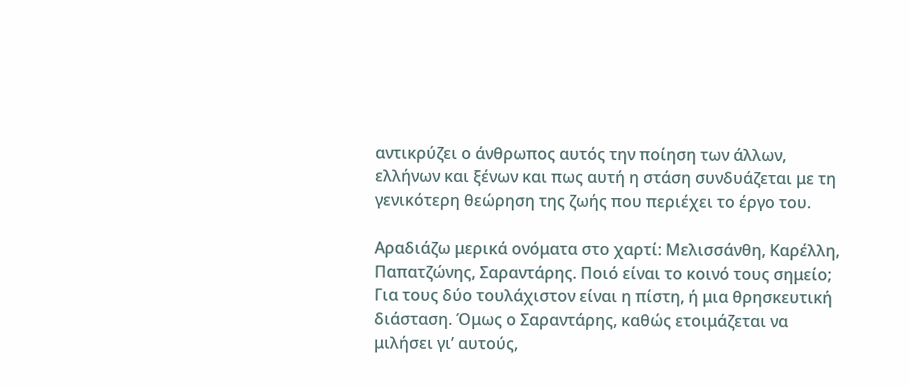αντικρύζει ο άνθρωπος αυτός την ποίηση των άλλων, ελλήνων και ξένων και πως αυτή η στάση συνδυάζεται με τη γενικότερη θεώρηση της ζωής που περιέχει το έργο του.

Αραδιάζω μερικά ονόματα στο χαρτί: Μελισσάνθη, Καρέλλη, Παπατζώνης, Σαραντάρης. Ποιό είναι το κοινό τους σημείο; Για τους δύο τουλάχιστον είναι η πίστη, ή μια θρησκευτική διάσταση. Όμως ο Σαραντάρης, καθώς ετοιμάζεται να μιλήσει γι’ αυτούς,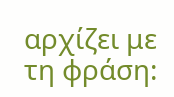αρχίζει με τη φράση: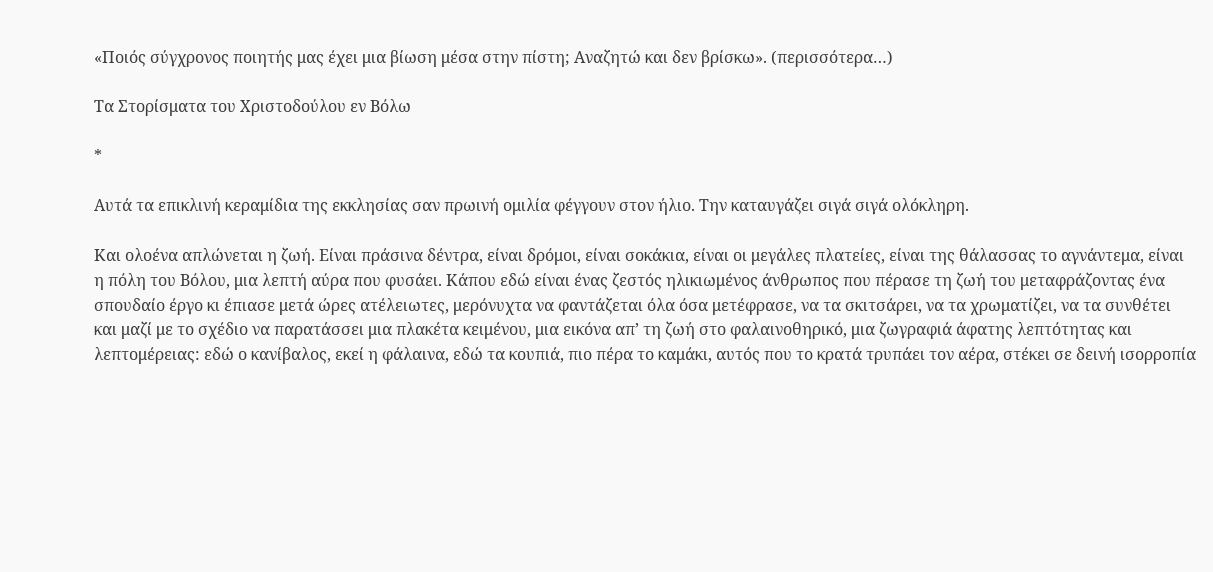«Ποιός σύγχρονος ποιητής μας έχει μια βίωση μέσα στην πίστη; Αναζητώ και δεν βρίσκω». (περισσότερα…)

Τα Στορίσματα του Χριστοδούλου εν Βόλω

*

Αυτά τα επικλινή κεραμίδια της εκκλησίας σαν πρωινή ομιλία φέγγουν στον ήλιο. Την καταυγάζει σιγά σιγά ολόκληρη.

Και ολοένα απλώνεται η ζωή. Είναι πράσινα δέντρα, είναι δρόμοι, είναι σοκάκια, είναι οι μεγάλες πλατείες, είναι της θάλασσας το αγνάντεμα, είναι η πόλη του Βόλου, μια λεπτή αύρα που φυσάει. Κάπου εδώ είναι ένας ζεστός ηλικιωμένος άνθρωπος που πέρασε τη ζωή του μεταφράζοντας ένα σπουδαίο έργο κι έπιασε μετά ώρες ατέλειωτες, μερόνυχτα να φαντάζεται όλα όσα μετέφρασε, να τα σκιτσάρει, να τα χρωματίζει, να τα συνθέτει και μαζί με το σχέδιο να παρατάσσει μια πλακέτα κειμένου, μια εικόνα απ’ τη ζωή στο φαλαινοθηρικό, μια ζωγραφιά άφατης λεπτότητας και λεπτομέρειας: εδώ ο κανίβαλος, εκεί η φάλαινα, εδώ τα κουπιά, πιο πέρα το καμάκι, αυτός που το κρατά τρυπάει τον αέρα, στέκει σε δεινή ισορροπία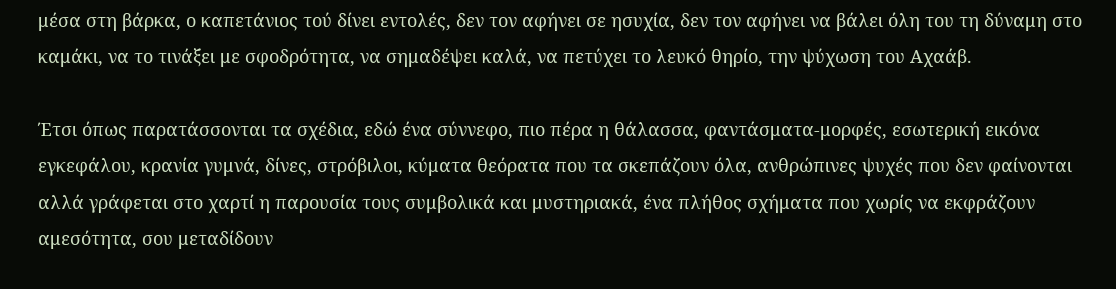μέσα στη βάρκα, ο καπετάνιος τού δίνει εντολές, δεν τον αφήνει σε ησυχία, δεν τον αφήνει να βάλει όλη του τη δύναμη στο καμάκι, να το τινάξει με σφοδρότητα, να σημαδέψει καλά, να πετύχει το λευκό θηρίο, την ψύχωση του Αχαάβ.

Έτσι όπως παρατάσσονται τα σχέδια, εδώ ένα σύννεφο, πιο πέρα η θάλασσα, φαντάσματα-μορφές, εσωτερική εικόνα εγκεφάλου, κρανία γυμνά, δίνες, στρόβιλοι, κύματα θεόρατα που τα σκεπάζουν όλα, ανθρώπινες ψυχές που δεν φαίνονται αλλά γράφεται στο χαρτί η παρουσία τους συμβολικά και μυστηριακά, ένα πλήθος σχήματα που χωρίς να εκφράζουν αμεσότητα, σου μεταδίδουν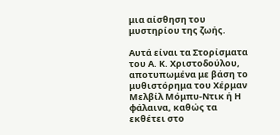μια αίσθηση του μυστηρίου της ζωής.

Αυτά είναι τα Στορίσματα του Α. Κ. Χριστοδούλου, αποτυπωμένα με βάση το μυθιστόρημα του Χέρμαν Μελβίλ Μόμπυ-Ντικ ή Η φάλαινα, καθώς τα εκθέτει στο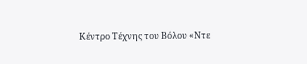Κέντρο Τέχνης του Βόλου «Ντε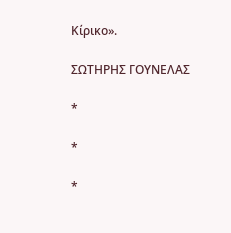Κίρικο».

ΣΩΤΗΡΗΣ ΓΟΥΝΕΛΑΣ

*

*

*